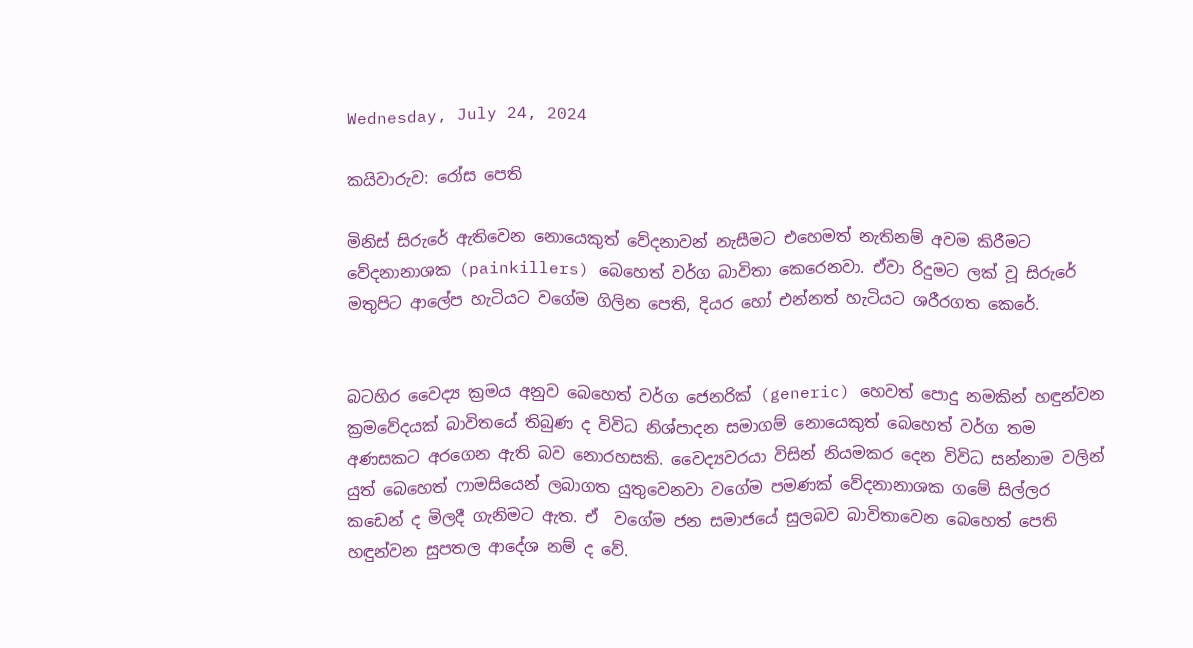Wednesday, July 24, 2024

කයිවාරුව: රෝස පෙති

මිනිස් සිරුරේ ඇතිවෙන නොයෙකුත් වේදනාවන් නැසීමට එහෙමත් නැතිනම් අවම කිරීමට වේදනානාශක (painkillers) බෙහෙත් වර්ග බාවිතා කෙරෙනවා. ඒවා රිදුමට ලක් වූ සිරුරේ මතුපිට ආලේප හැටියට වගේම ගිලින පෙති, දියර හෝ එන්නත් හැටියට ශරීරගත කෙරේ.


බටහිර වෛද්‍ය ක්‍රමය අනුව බෙහෙත් වර්ග ජෙනරික් (generic) හෙවත් පොදු නමකින් හඳුන්වන ක්‍රමවේදයක් බාවිතයේ තිබුණ ද විවිධ නිශ්පාදන සමාගම් නොයෙකුත් බෙහෙත් වර්ග තම අණසකට අරගෙන ඇති බව නොරහසකි. වෛද්‍යවරයා විසින් නියමකර දෙන විවිධ සන්නාම වලින් යුත් බෙහෙත් ෆාමසියෙන් ලබාගත යුතුවෙනවා වගේම පමණක් වේදනානාශක ගමේ සිල්ලර කඩෙන් ද මිලදී ගැනිමට ඇත. ඒ  වගේම ජන සමාජයේ සුලබව බාවිතාවෙන බෙහෙත් පෙති හඳුන්වන සුපතල ආදේශ නම් ද වේ.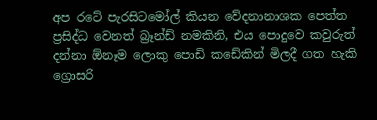අප රටේ පැරසිටමෝල් කියන වේදනානාශක පෙත්ත ප්‍රසිද්ධ වෙනත් බ්‍රෑන්ඩ් නමකිනි, එය පොදුවෙ කවුරුත් දන්නා ඕනෑම ලොකු පොඩි කඩේකින් මිලදී ගත හැකි ග්‍රොසරි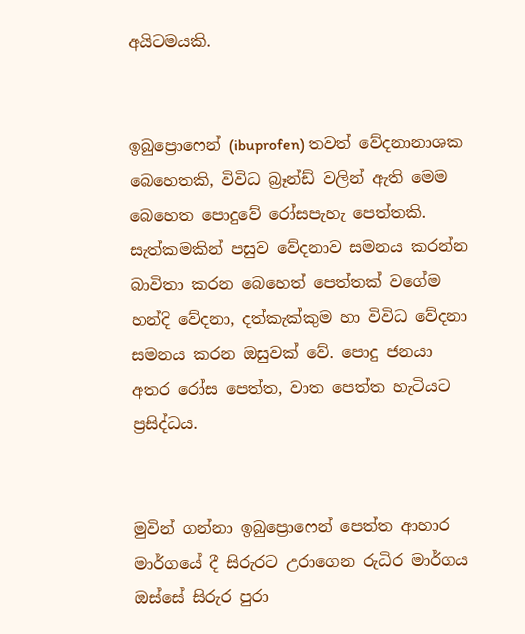අයිටමයකි.


ඉබුප්‍රොෆෙන් (ibuprofen) තවත් වේදනානාශක බෙහෙතකි, විවිධ බ්‍රෑන්ඩ් වලින් ඇති මෙම බෙහෙත පොදුවේ රෝසපැහැ පෙත්තකි. සැත්කමකින් පසුව වේදනාව සමනය කරන්න බාවිතා කරන බෙහෙත් පෙත්තක් වගේම හන්දි වේදනා, දත්කැක්කුම හා විවිධ වේදනා සමනය කරන ඔසුවක් වේ. පොදු ජනයා අතර රෝස පෙත්ත, වාත පෙත්ත හැටියට ප්‍රසිද්ධය.


මුවින් ගන්නා ඉබුප්‍රොෆෙන් පෙත්ත ආහාර මාර්ගයේ දී සිරුරට උරාගෙන රුධිර මාර්ගය ඔස්සේ සිරුර පුරා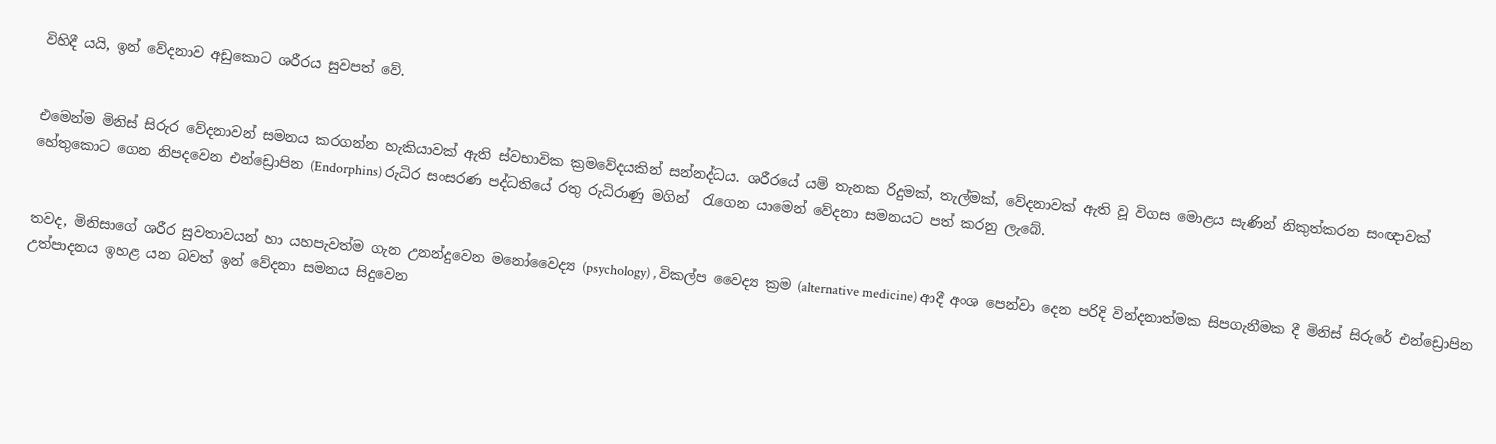විහිදී යයි, ඉන් වේදනාව අඩුකොට ශරීරය සුවපත් වේ.


එමෙන්ම මිනිස් සිරුර වේදනාවන් සමනය කරගන්න හැකියාවක් ඇති ස්වභාවික ක්‍රමවේදයකින් සන්නද්ධය. ශරීරයේ යම් තැනක රිදුමක්, තැල්මක්, වේදනාවක් ඇති වූ විගස මොළය සැණින් නිකුත්කරන සංඥාවක් හේතුකොට ගෙන නිපදවෙන එන්ඩ්‍රොපින (Endorphins) රුධිර සංසරණ පද්ධතියේ රතු රුධිරාණු මගින්  රැගෙන යාමෙන් වේදනා සමනයට පත් කරනු ලැබේ.


තවද, මිනිසාගේ ශරීර සුවතාවයන් හා යහපැවත්ම ගැන උනන්දුවෙන මනෝවෛද්‍ය (psychology) , විකල්ප වෛද්‍ය ක්‍රම (alternative medicine) ආදී අංශ පෙන්වා දෙන පරිදි වින්දනාත්මක සිපගැනීමක දී මිනිස් සිරුරේ එන්ඩ්‍රොපින උත්පාදනය ඉහළ යන බවත් ඉන් වේදනා සමනය සිදුවෙන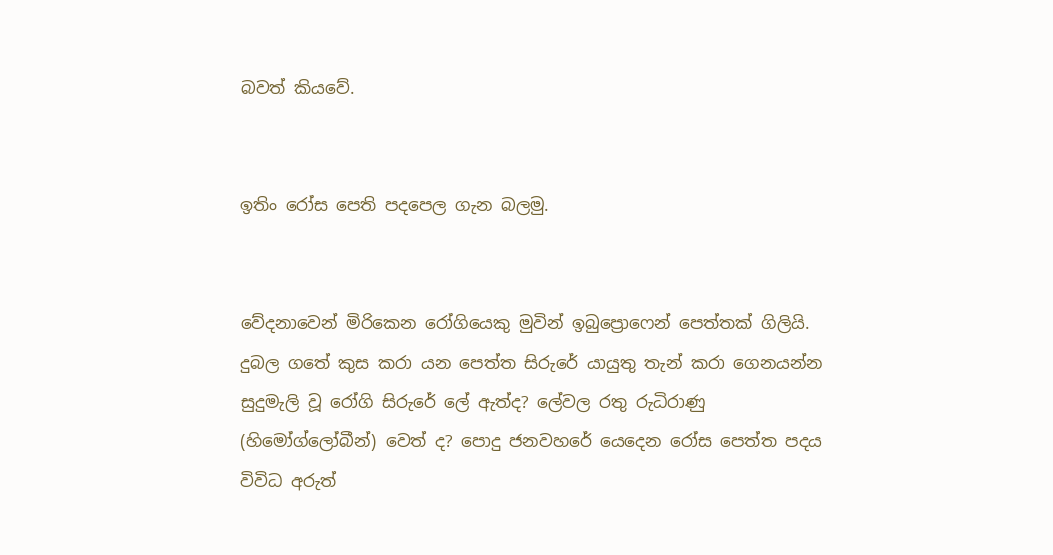බවත් කියවේ.


ඉතිං රෝස පෙති පදපෙල ගැන බලමු.


වේදනාවෙන් මිරිකෙන රෝගියෙකු මුවින් ඉබුප්‍රොෆෙන් පෙත්තක් ගිලියි. දුබල ගතේ කුස කරා යන පෙත්ත සිරුරේ යායුතු තැන් කරා ගෙනයන්න සුදුමැලි වූ රෝගි සිරුරේ ලේ ඇත්ද? ලේවල රතු රුධිරාණු (හිමෝග්ලෝබීන්) වෙත් ද? පොදු ජනවහරේ යෙදෙන රෝස පෙත්ත පදය විවිධ අරුත්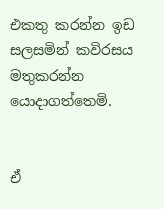එකතු කරන්න ඉඩ සලසමින් කවිරසය මතුකරන්න යොදාගත්තෙමි.


ඒ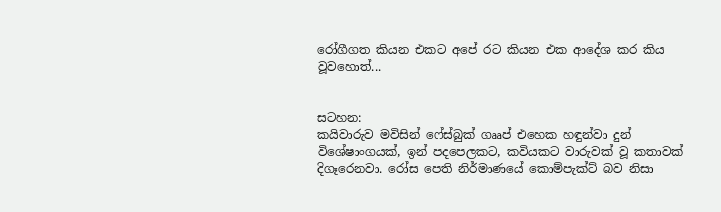රෝගීගත කියන එකට අපේ රට කියන එක ආදේශ කර කිය වූවහොත්...


සටහන:
කයිවාරුව මවිසින් ෆේස්බුක් ගෲප් එහෙක හඳුන්වා දුන් විශේෂාංගයක්, ඉන් පදපෙලකට, කවියකට වාරුවක් වූ කතාවක් දිගෑරෙනවා. රෝස පෙති නිර්මාණයේ කොම්පැක්ට් බව නිසා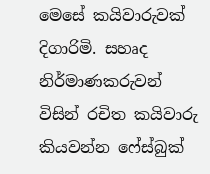මෙසේ කයිවාරුවක් දිගාරිමි. සහෘද නිර්මාණකරුවන් විසින් රචිත කයිවාරු කියවන්න ෆේස්බුක්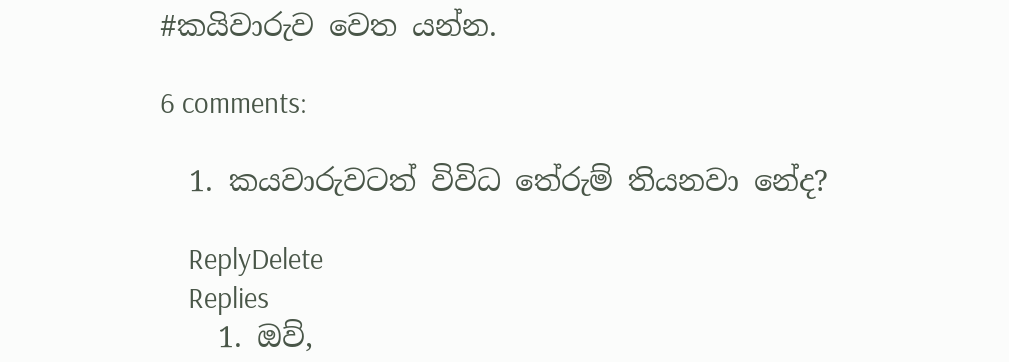#කයිවාරුව වෙත යන්න.

6 comments:

  1. කයවාරුවටත් විවිධ තේරුම් තියනවා නේද?

    ReplyDelete
    Replies
    1. ඔව්,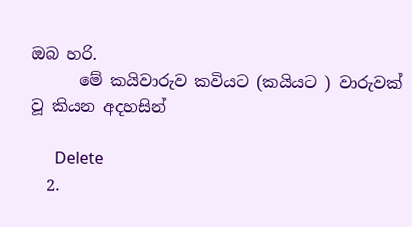ඔබ හරි.
      මේ කයිවාරුව කවියට (කයියට ) වාරුවක් වූ කියන අදහසින්

      Delete
  2.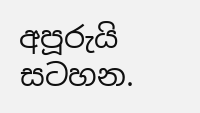අපූරුයි සටහන.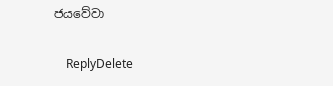ජයවේවා

    ReplyDelete